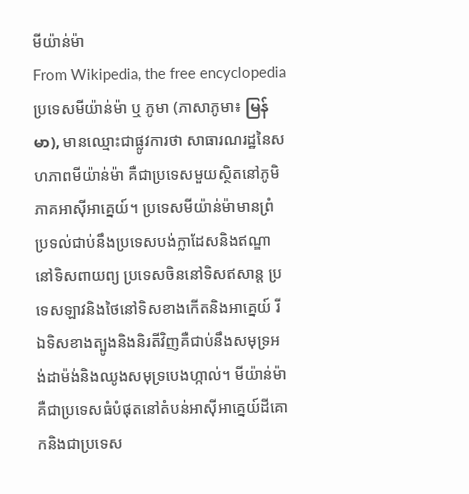មីយ៉ាន់ម៉ា
From Wikipedia, the free encyclopedia
ប្រទេសមីយ៉ាន់ម៉ា ឬ ភូមា (ភាសាភូមា៖ မြန်မာ), មានឈ្មោះជាផ្លូវការថា សាធារណរដ្ឋនៃសហភាពមីយ៉ាន់ម៉ា គឺជាប្រទេសមួយស្ថិតនៅភូមិភាគអាស៊ីអាគ្នេយ៍។ ប្រទេសមីយ៉ាន់ម៉ាមានព្រំប្រទល់ជាប់នឹងប្រទេសបង់ក្លាដែសនិងឥណ្ឌានៅទិសពាយព្យ ប្រទេសចិននៅទិសឥសាន្ត ប្រទេសឡាវនិងថៃនៅទិសខាងកើតនិងអាគ្នេយ៍ រីឯទិសខាងត្បូងនិងនិរតីវិញគឺជាប់នឹងសមុទ្រអង់ដាម៉ង់និងឈូងសមុទ្របេងហ្កាល់។ មីយ៉ាន់ម៉ាគឺជាប្រទេសធំបំផុតនៅតំបន់អាស៊ីអាគ្នេយ៍ដីគោកនិងជាប្រទេស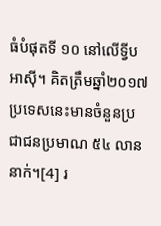ធំបំផុតទី ១០ នៅលើទ្វីបអាស៊ី។ គិតត្រឹមឆ្នាំ២០១៧ ប្រទេសនេះមានចំនួនប្រជាជនប្រមាណ ៥៤ លាននាក់។[4] រ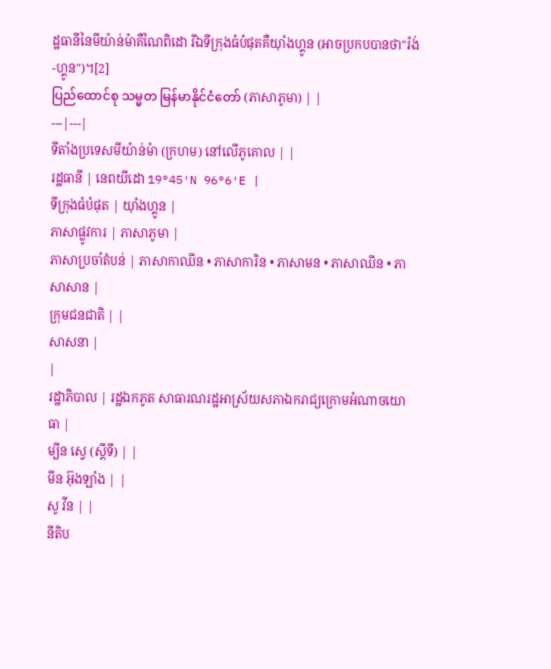ដ្ឋធានីនៃមីយ៉ាន់ម៉ាគឺណៃពិដោ រីឯទីក្រុងធំបំផុតគឺយ៉ាំងហ្គូន (អាចប្រកបបានថា"រ៉ង់-ហ្គូន")។[2]
ပြည်ထောင်စု သမ္မတ မြန်မာနိုင်ငံတော် (ភាសាភូមា) | |
---|---|
ទីតាំងប្រទេសមីយ៉ាន់ម៉ា (ក្រហម) នៅលើភូគោល | |
រដ្ឋធានី | នេពយីដោ 19°45′N 96°6′E |
ទីក្រុងធំបំផុត | យ៉ាំងហ្គូន |
ភាសាផ្លូវការ | ភាសាភូមា |
ភាសាប្រចាំតំបន់ | ភាសាកាឈីន • ភាសាការិន • ភាសាមន • ភាសាឈីន • ភាសាសាន |
ក្រុមជនជាតិ | |
សាសនា |
|
រដ្ឋាភិបាល | រដ្ឋឯកភូត សាធារណរដ្ឋអាស្រ័យសភាឯករាជ្យក្រោមអំណាចយោធា |
ម្យីន ស្វេ (ស្តីទី) | |
មីន អ៊ុងឡាំង | |
សូ វីន | |
នីតិប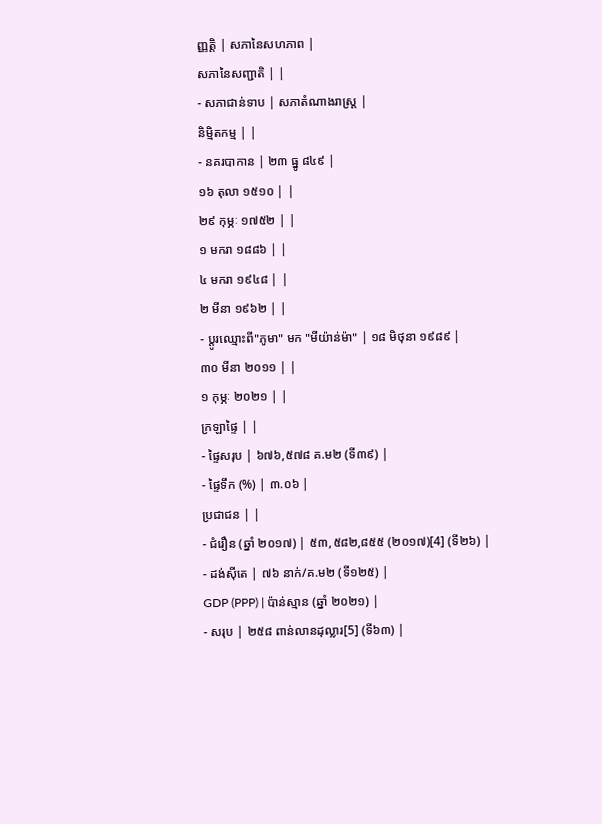ញ្ញត្តិ | សភានៃសហភាព |
សភានៃសញ្ជាតិ | |
- សភាជាន់ទាប | សភាតំណាងរាស្ត្រ |
និម្មិតកម្ម | |
- នគរបាកាន | ២៣ ធ្នូ ៨៤៩ |
១៦ តុលា ១៥១០ | |
២៩ កុម្ភៈ ១៧៥២ | |
១ មករា ១៨៨៦ | |
៤ មករា ១៩៤៨ | |
២ មីនា ១៩៦២ | |
- ប្តូរឈ្មោះពី"ភូមា" មក "មីយ៉ាន់ម៉ា" | ១៨ មិថុនា ១៩៨៩ |
៣០ មីនា ២០១១ | |
១ កុម្ភៈ ២០២១ | |
ក្រឡាផ្ទៃ | |
- ផ្ទៃសរុប | ៦៧៦,៥៧៨ គ.ម២ (ទី៣៩) |
- ផ្ទៃទឹក (%) | ៣.០៦ |
ប្រជាជន | |
- ជំរឿន (ឆ្នាំ ២០១៧) | ៥៣,៥៨២,៨៥៥ (២០១៧)[4] (ទី២៦) |
- ដង់ស៊ីតេ | ៧៦ នាក់/គ.ម២ (ទី១២៥) |
GDP (PPP) | ប៉ាន់ស្មាន (ឆ្នាំ ២០២១) |
- សរុប | ២៥៨ ពាន់លានដុល្លារ[5] (ទី៦៣) |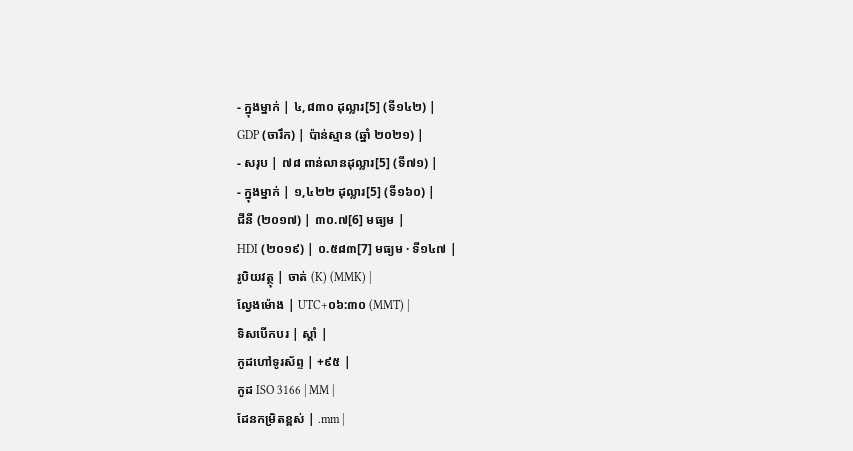- ក្នុងម្នាក់ | ៤,៨៣០ ដុល្លារ[5] (ទី១៤២) |
GDP (ចារឹក) | ប៉ាន់ស្មាន (ឆ្នាំ ២០២១) |
- សរុប | ៧៨ ពាន់លានដុល្លារ[5] (ទី៧១) |
- ក្នុងម្នាក់ | ១,៤២២ ដុល្លារ[5] (ទី១៦០) |
ជីនី (២០១៧) | ៣០.៧[6] មធ្យម |
HDI (២០១៩) | ០.៥៨៣[7] មធ្យម · ទី១៤៧ |
រូបិយវត្ថុ | ចាត់ (K) (MMK) |
ល្វែងម៉ោង | UTC+០៦:៣០ (MMT) |
ទិសបើកបរ | ស្តាំ |
កូដហៅទូរស័ព្ទ | +៩៥ |
កូដ ISO 3166 | MM |
ដែនកម្រិតខ្ពស់ | .mm |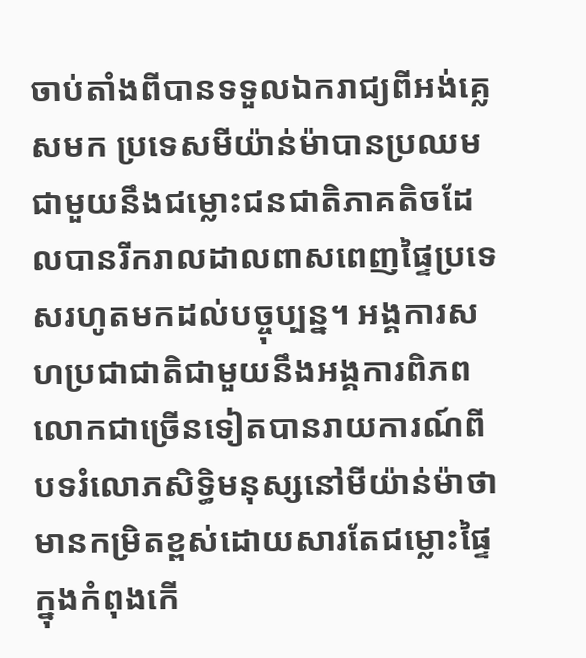ចាប់តាំងពីបានទទួលឯករាជ្យពីអង់គ្លេសមក ប្រទេសមីយ៉ាន់ម៉ាបានប្រឈមជាមួយនឹងជម្លោះជនជាតិភាគតិចដែលបានរីករាលដាលពាសពេញផ្ទៃប្រទេសរហូតមកដល់បច្ចុប្បន្ន។ អង្គការសហប្រជាជាតិជាមួយនឹងអង្គការពិភពលោកជាច្រើនទៀតបានរាយការណ៍ពីបទរំលោភសិទ្ធិមនុស្សនៅមីយ៉ាន់ម៉ាថាមានកម្រិតខ្ពស់ដោយសារតែជម្លោះផ្ទៃក្នុងកំពុងកើ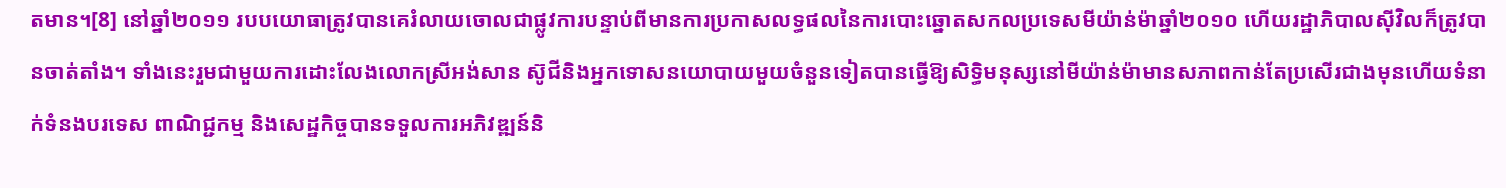តមាន។[8] នៅឆ្នាំ២០១១ របបយោធាត្រូវបានគេរំលាយចោលជាផ្លូវការបន្ទាប់ពីមានការប្រកាសលទ្ធផលនៃការបោះឆ្នោតសកលប្រទេសមីយ៉ាន់ម៉ាឆ្នាំ២០១០ ហើយរដ្ឋាភិបាលស៊ីវិលក៏ត្រូវបានចាត់តាំង។ ទាំងនេះរួមជាមួយការដោះលែងលោកស្រីអង់សាន ស៊ូជីនិងអ្នកទោសនយោបាយមួយចំនួនទៀតបានធ្វើឱ្យសិទ្ធិមនុស្សនៅមីយ៉ាន់ម៉ាមានសភាពកាន់តែប្រសើរជាងមុនហើយទំនាក់ទំនងបរទេស ពាណិជ្ជកម្ម និងសេដ្ឋកិច្ចបានទទួលការអភិវឌ្ឍន៍និ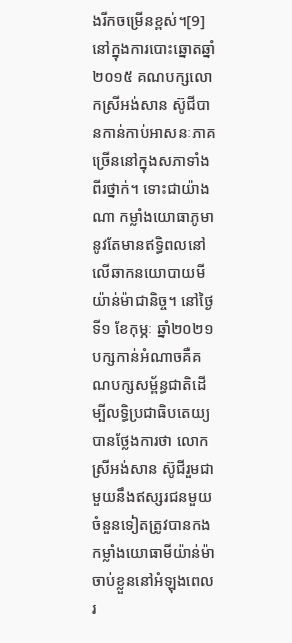ងរីកចម្រើនខ្ពស់។[9] នៅក្នុងការបោះឆ្នោតឆ្នាំ២០១៥ គណបក្សលោកស្រីអង់សាន ស៊ូជីបានកាន់កាប់អាសនៈភាគច្រើននៅក្នុងសភាទាំងពីរថ្នាក់។ ទោះជាយ៉ាងណា កម្លាំងយោធាភូមានូវតែមានឥទ្ធិពលនៅលើឆាកនយោបាយមីយ៉ាន់ម៉ាជានិច្ច។ នៅថ្ងៃទី១ ខែកុម្ភៈ ឆ្នាំ២០២១ បក្សកាន់អំណាចគឺគណបក្សសម្ព័ន្ធជាតិដើម្បីលទ្ធិប្រជាធិបតេយ្យបានថ្លែងការថា លោកស្រីអង់សាន ស៊ូជីរួមជាមួយនឹងឥស្សរជនមួយចំនួនទៀតត្រូវបានកងកម្លាំងយោធាមីយ៉ាន់ម៉ាចាប់ខ្លួននៅអំឡុងពេលរ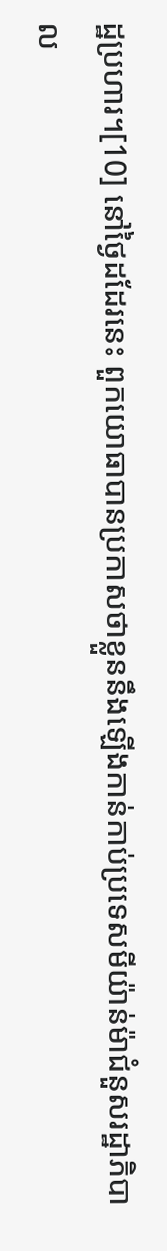ដ្ឋប្រហារ។[10] នៅថ្ងៃដដែរនេះ ពួកយោធាបានប្រកាសថាខ្លួននឹងឡើងកាន់កាប់ប្រទេសមីយ៉ាន់ម៉ាជំនួសរដ្ឋាភិបាល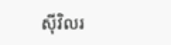ស៊ីវិលរ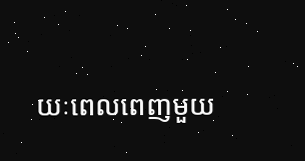យៈពេលពេញមួយ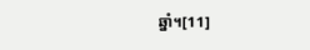ឆ្នាំ។[11]